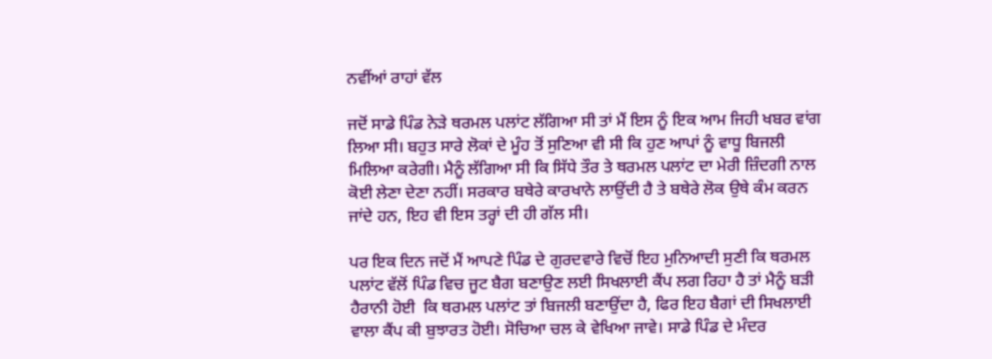ਨਵੀਂਆਂ ਰਾਹਾਂ ਵੱਲ

ਜਦੋਂ ਸਾਡੇ ਪਿੰਡ ਨੇੜੇ ਥਰਮਲ ਪਲਾਂਟ ਲੱਗਿਆ ਸੀ ਤਾਂ ਮੈਂ ਇਸ ਨੂੰ ਇਕ ਆਮ ਜਿਹੀ ਖਬਰ ਵਾਂਗ ਲਿਆ ਸੀ। ਬਹੁਤ ਸਾਰੇ ਲੋਕਾਂ ਦੇ ਮੂੰਹ ਤੋਂ ਸੁਣਿਆ ਵੀ ਸੀ ਕਿ ਹੁਣ ਆਪਾਂ ਨੂੰ ਵਾਧੂ ਬਿਜਲੀ ਮਿਲਿਆ ਕਰੇਗੀ। ਮੈਨੂੰ ਲੱਗਿਆ ਸੀ ਕਿ ਸਿੱਧੇ ਤੌਰ ਤੇ ਥਰਮਲ ਪਲਾਂਟ ਦਾ ਮੇਰੀ ਜ਼ਿੰਦਗੀ ਨਾਲ ਕੋਈ ਲੇਣਾ ਦੇਣਾ ਨਹੀਂ। ਸਰਕਾਰ ਬਥੇਰੇ ਕਾਰਖਾਨੇ ਲਾਉਂਦੀ ਹੈ ਤੇ ਬਥੇਰੇ ਲੋਕ ਉਥੇ ਕੰਮ ਕਰਨ ਜਾਂਦੇ ਹਨ, ਇਹ ਵੀ ਇਸ ਤਰ੍ਹਾਂ ਦੀ ਹੀ ਗੱਲ ਸੀ।

ਪਰ ਇਕ ਦਿਨ ਜਦੋਂ ਮੈਂ ਆਪਣੇ ਪਿੰਡ ਦੇ ਗੁਰਦਵਾਰੇ ਵਿਚੋਂ ਇਹ ਮੁਨਿਆਦੀ ਸੁਣੀ ਕਿ ਥਰਮਲ ਪਲਾਂਟ ਵੱਲੋਂ ਪਿੰਡ ਵਿਚ ਜੂਟ ਬੈਗ ਬਣਾਉਣ ਲਈ ਸਿਖਲਾਈ ਕੈਂਪ ਲਗ ਰਿਹਾ ਹੈ ਤਾਂ ਮੈਨੂੰ ਬੜੀ ਹੈਰਾਨੀ ਹੋਈ  ਕਿ ਥਰਮਲ ਪਲਾਂਟ ਤਾਂ ਬਿਜਲੀ ਬਣਾਉਂਦਾ ਹੈ, ਫਿਰ ਇਹ ਬੈਗਾਂ ਦੀ ਸਿਖਲਾਈ ਵਾਲਾ ਕੈਂਪ ਕੀ ਬੁਝਾਰਤ ਹੋਈ। ਸੋਚਿਆ ਚਲ ਕੇ ਵੇਖਿਆ ਜਾਵੇ। ਸਾਡੇ ਪਿੰਡ ਦੇ ਮੰਦਰ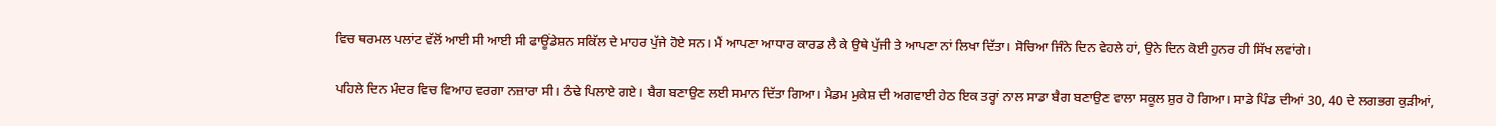ਵਿਚ ਥਰਮਲ ਪਲਾਂਟ ਵੱਲੋਂ ਆਈ ਸੀ ਆਈ ਸੀ ਫਾਊਂਡੇਸ਼ਨ ਸਕਿੱਲ ਦੇ ਮਾਹਰ ਪੁੱਜੇ ਹੋਏ ਸਨ। ਮੈਂ ਆਪਣਾ ਆਧਾਰ ਕਾਰਡ ਲੈ ਕੇ ਉਥੇ ਪੁੱਜੀ ਤੇ ਆਪਣਾ ਨਾਂ ਲਿਖਾ ਦਿੱਤਾ। ਸੋਚਿਆ ਜਿੰਨੇ ਦਿਨ ਵੇਹਲੇ ਹਾਂ, ਉਨੇ ਦਿਨ ਕੋਈ ਹੁਨਰ ਹੀ ਸਿੱਖ ਲਵਾਂਗੇ।

ਪਹਿਲੇ ਦਿਨ ਮੰਦਰ ਵਿਚ ਵਿਆਹ ਵਰਗਾ ਨਜ਼ਾਰਾ ਸੀ। ਠੰਢੇ ਪਿਲਾਏ ਗਏ। ਬੈਗ ਬਣਾਉਣ ਲਈ ਸਮਾਨ ਦਿੱਤਾ ਗਿਆ। ਮੈਡਮ ਮੁਕੇਸ਼ ਦੀ ਅਗਵਾਈ ਹੇਠ ਇਕ ਤਰ੍ਹਾਂ ਨਾਲ ਸਾਡਾ ਬੈਗ ਬਣਾਉਣ ਵਾਲਾ ਸਕੂਲ ਸ਼ੁਰ ਹੋ ਗਿਆ। ਸਾਡੇ ਪਿੰਡ ਦੀਆਂ 30, 40 ਦੇ ਲਗਭਗ ਕੁੜੀਆਂ,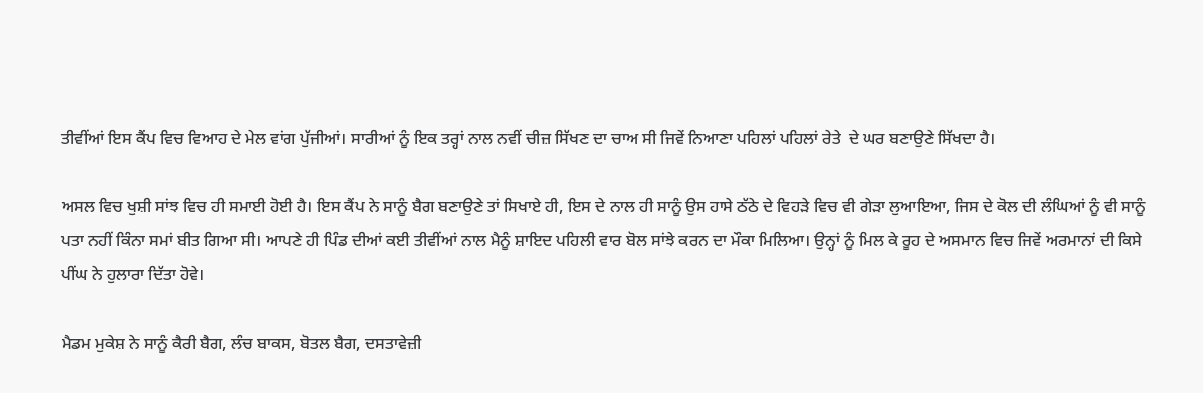ਤੀਵੀਂਆਂ ਇਸ ਕੈਂਪ ਵਿਚ ਵਿਆਹ ਦੇ ਮੇਲ ਵਾਂਗ ਪੁੱਜੀਆਂ। ਸਾਰੀਆਂ ਨੂੰ ਇਕ ਤਰ੍ਹਾਂ ਨਾਲ ਨਵੀਂ ਚੀਜ਼ ਸਿੱਖਣ ਦਾ ਚਾਅ ਸੀ ਜਿਵੇਂ ਨਿਆਣਾ ਪਹਿਲਾਂ ਪਹਿਲਾਂ ਰੇਤੇ  ਦੇ ਘਰ ਬਣਾਉਣੇ ਸਿੱਖਦਾ ਹੈ।

ਅਸਲ ਵਿਚ ਖੁਸ਼ੀ ਸਾਂਝ ਵਿਚ ਹੀ ਸਮਾਈ ਹੋਈ ਹੈ। ਇਸ ਕੈਂਪ ਨੇ ਸਾਨੂੰ ਬੈਗ ਬਣਾਉਣੇ ਤਾਂ ਸਿਖਾਏ ਹੀ, ਇਸ ਦੇ ਨਾਲ ਹੀ ਸਾਨੂੰ ਉਸ ਹਾਸੇ ਠੱਠੇ ਦੇ ਵਿਹੜੇ ਵਿਚ ਵੀ ਗੇੜਾ ਲੁਆਇਆ, ਜਿਸ ਦੇ ਕੋਲ ਦੀ ਲੰਘਿਆਂ ਨੂੰ ਵੀ ਸਾਨੂੰ ਪਤਾ ਨਹੀਂ ਕਿੰਨਾ ਸਮਾਂ ਬੀਤ ਗਿਆ ਸੀ। ਆਪਣੇ ਹੀ ਪਿੰਡ ਦੀਆਂ ਕਈ ਤੀਵੀਂਆਂ ਨਾਲ ਮੈਨੂੰ ਸ਼ਾਇਦ ਪਹਿਲੀ ਵਾਰ ਬੋਲ ਸਾਂਝੇ ਕਰਨ ਦਾ ਮੌਕਾ ਮਿਲਿਆ। ਉਨ੍ਹਾਂ ਨੂੰ ਮਿਲ ਕੇ ਰੂਹ ਦੇ ਅਸਮਾਨ ਵਿਚ ਜਿਵੇਂ ਅਰਮਾਨਾਂ ਦੀ ਕਿਸੇ ਪੀਂਘ ਨੇ ਹੁਲਾਰਾ ਦਿੱਤਾ ਹੋਵੇ।

ਮੈਡਮ ਮੁਕੇਸ਼ ਨੇ ਸਾਨੂੰ ਕੈਰੀ ਬੈਗ, ਲੰਚ ਬਾਕਸ, ਬੋਤਲ ਬੈਗ, ਦਸਤਾਵੇਜ਼ੀ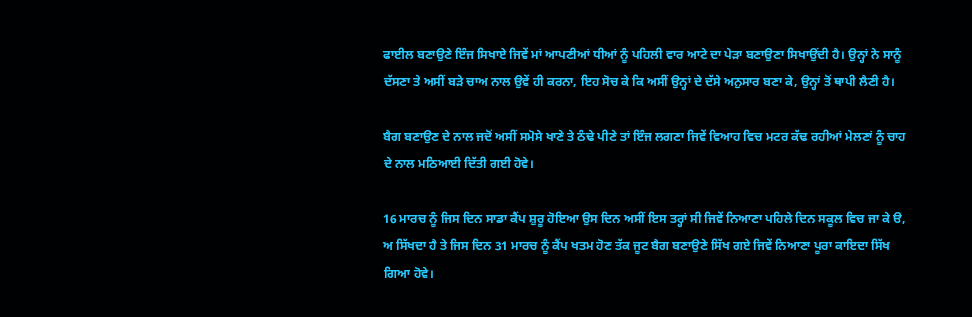ਫਾਈਲ ਬਣਾਉਣੇ ਇੰਜ ਸਿਖਾਏ ਜਿਵੇਂ ਮਾਂ ਆਪਣੀਆਂ ਧੀਆਂ ਨੂੰ ਪਹਿਲੀ ਵਾਰ ਆਟੇ ਦਾ ਪੇੜਾ ਬਣਾਉਣਾ ਸਿਖਾਉਂਦੀ ਹੈ। ਉਨ੍ਹਾਂ ਨੇ ਸਾਨੂੰ ਦੱਸਣਾ ਤੇ ਅਸੀਂ ਬੜੇ ਚਾਅ ਨਾਲ ਉਵੇਂ ਹੀ ਕਰਨਾ, ਇਹ ਸੋਚ ਕੇ ਕਿ ਅਸੀਂ ਉਨ੍ਹਾਂ ਦੇ ਦੱਸੇ ਅਨੁਸਾਰ ਬਣਾ ਕੇ, ਉਨ੍ਹਾਂ ਤੋਂ ਥਾਪੀ ਲੈਣੀ ਹੈ।

ਬੈਗ ਬਣਾਉਣ ਦੇ ਨਾਲ ਜਦੋਂ ਅਸੀਂ ਸਮੋਸੇ ਖਾਣੇ ਤੇ ਠੰਢੇ ਪੀਣੇ ਤਾਂ ਇੰਜ ਲਗਣਾ ਜਿਵੇਂ ਵਿਆਹ ਵਿਚ ਮਟਰ ਕੱਢ ਰਹੀਆਂ ਮੇਲਣਾਂ ਨੂੰ ਚਾਹ ਦੇ ਨਾਲ ਮਠਿਆਈ ਦਿੱਤੀ ਗਈ ਹੋਵੇ।

16 ਮਾਰਚ ਨੂੰ ਜਿਸ ਦਿਨ ਸਾਡਾ ਕੈਂਪ ਸ਼ੁਰੂ ਹੋਇਆ ਉਸ ਦਿਨ ਅਸੀਂ ਇਸ ਤਰ੍ਹਾਂ ਸੀ ਜਿਵੇਂ ਨਿਆਣਾ ਪਹਿਲੇ ਦਿਨ ਸਕੂਲ ਵਿਚ ਜਾ ਕੇ ੳ, ਅ ਸਿੱਖਦਾ ਹੈ ਤੇ ਜਿਸ ਦਿਨ 31 ਮਾਰਚ ਨੂੰ ਕੈਂਪ ਖਤਮ ਹੋਣ ਤੱਕ ਜੂਟ ਬੈਗ ਬਣਾਉਣੇ ਸਿੱਖ ਗਏ ਜਿਵੇਂ ਨਿਆਣਾ ਪੂਰਾ ਕਾਇਦਾ ਸਿੱਖ ਗਿਆ ਹੋਵੇ।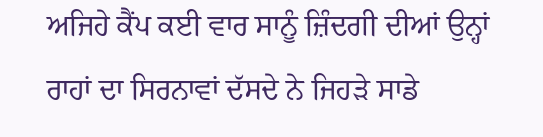ਅਜਿਹੇ ਕੈਂਪ ਕਈ ਵਾਰ ਸਾਨੂੰ ਜ਼ਿੰਦਗੀ ਦੀਆਂ ਉਨ੍ਹਾਂ ਰਾਹਾਂ ਦਾ ਸਿਰਨਾਵਾਂ ਦੱਸਦੇ ਨੇ ਜਿਹੜੇ ਸਾਡੇ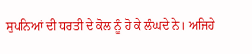ਸੁਪਨਿਆਂ ਦੀ ਧਰਤੀ ਦੇ ਕੋਲ ਨੂੰ ਹੋ ਕੇ ਲੰਘਦੇ ਨੇ। ਅਜਿਹੇ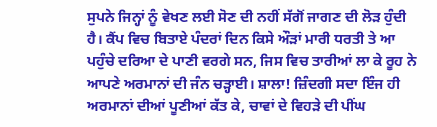ਸੁਪਨੇ ਜਿਨ੍ਹਾਂ ਨੂੰ ਵੇਖਣ ਲਈ ਸੋਣ ਦੀ ਨਹੀਂ ਸੱਗੋਂ ਜਾਗਣ ਦੀ ਲੋੜ ਹੁੰਦੀ ਹੈ। ਕੈਂਪ ਵਿਚ ਬਿਤਾਏ ਪੰਦਰਾਂ ਦਿਨ ਕਿਸੇ ਔੜਾਂ ਮਾਰੀ ਧਰਤੀ ਤੇ ਆ ਪਹੁੰਚੇ ਦਰਿਆ ਦੇ ਪਾਣੀ ਵਰਗੇ ਸਨ, ਜਿਸ ਵਿਚ ਤਾਰੀਆਂ ਲਾ ਕੇ ਰੂਹ ਨੇ ਆਪਣੇ ਅਰਮਾਨਾਂ ਦੀ ਜੰਨ ਚੜ੍ਹਾਈ। ਸ਼ਾਲਾ! ਜ਼ਿੰਦਗੀ ਸਦਾ ਇੰਜ ਹੀ ਅਰਮਾਨਾਂ ਦੀਆਂ ਪੂਣੀਆਂ ਕੱਤ ਕੇ, ਚਾਵਾਂ ਦੇ ਵਿਹੜੇ ਦੀ ਪੀਂਘ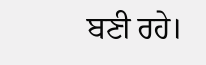ਬਣੀ ਰਹੇ।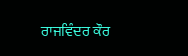ਰਾਜਵਿੰਦਰ ਕੌਰ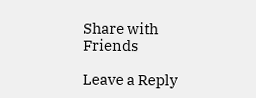Share with Friends

Leave a Reply